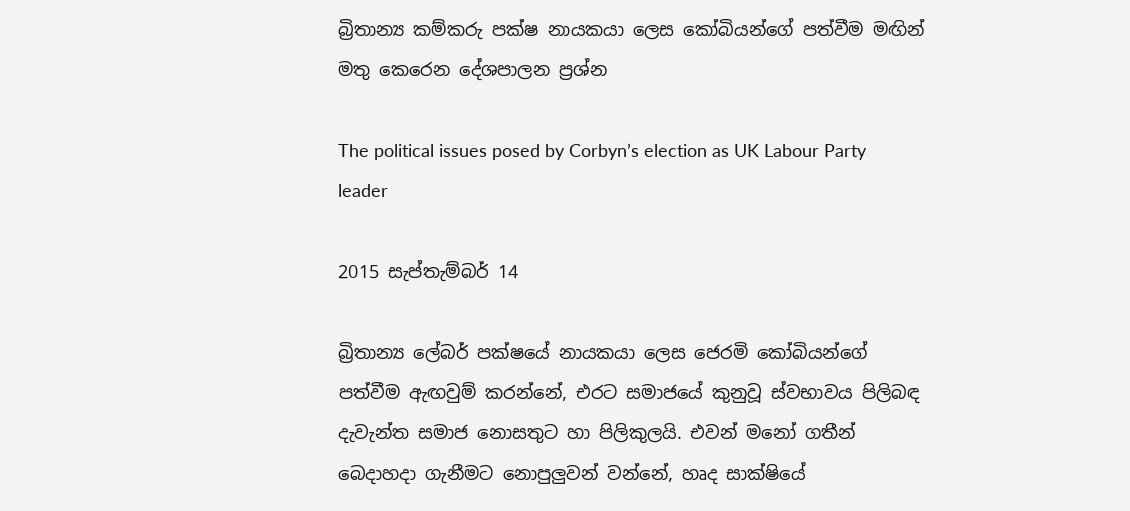බ්‍රිතාන්‍ය කම්කරු පක්ෂ නායකයා ලෙස කෝබියන්ගේ පත්වීම මඟින් මතු කෙරෙන දේශපාලන ප්‍රශ්න

The political issues posed by Corbyn’s election as UK Labour Party leader

2015 සැප්තැම්බර් 14

බ්‍රිතාන්‍ය ලේබර් පක්ෂයේ නායකයා ලෙස ජෙරමි කෝබියන්ගේ පත්වීම ඇඟවුම් කරන්නේ, එරට සමාජයේ කුනුවූ ස්වභාවය පිලිබඳ දැවැන්ත සමාජ නොසතුට හා පිලිකුලයි. එවන් මනෝ ගතීන් බෙදාහදා ගැනීමට නොපුලුවන් වන්නේ, හෘද සාක්ෂියේ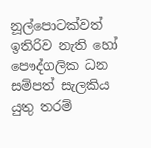නූල්පොටක්වත් ඉතිරිව නැති හෝ පෞද්ගලික ධන සම්පත් සැලකිය යුතු තරම්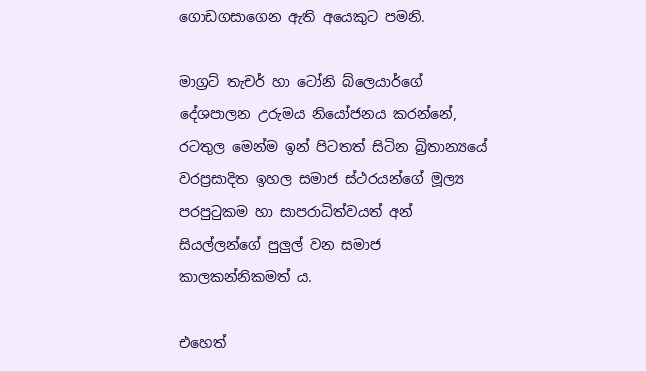ගොඩගසාගෙන ඇති අයෙකුට පමනි.

මාග්‍රට් තැචර් හා ටෝනි බ්ලෙයාර්ගේ දේශපාලන උරුමය නියෝජනය කරන්නේ, රටතුල මෙන්ම ඉන් පිටතත් සිටින බ්‍රිතාන්‍යයේ වරප්‍රසාදිත ඉහල සමාජ ස්ථරයන්ගේ මූල්‍ය පරපුටුකම හා සාපරාධිත්වයත් අන් සියල්ලන්ගේ පුලුල් වන සමාජ කාලකන්නිකමත් ය.

එහෙත්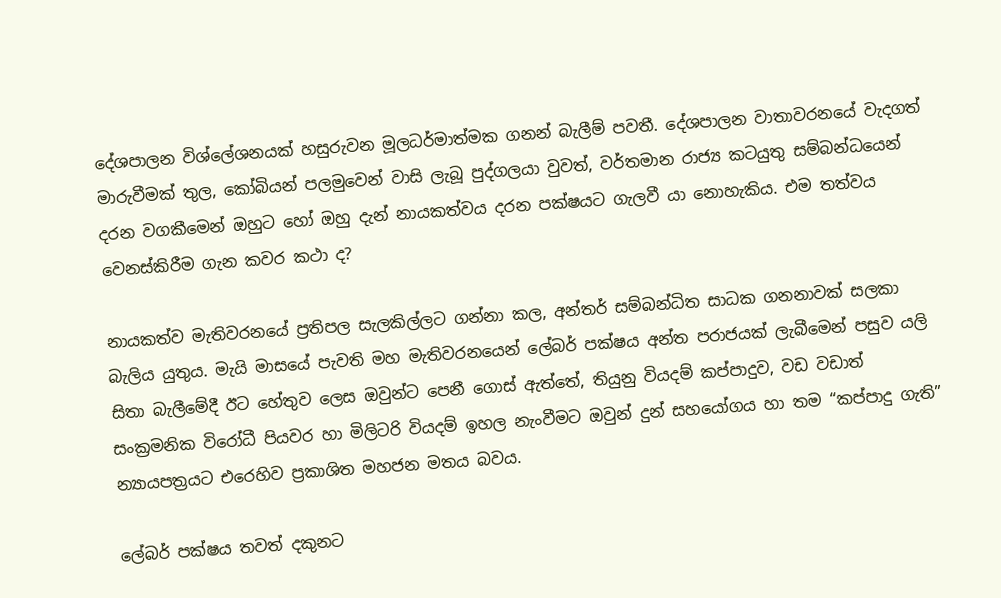දේශපාලන විශ්ලේශනයක් හසුරුවන මූලධර්මාත්මක ගනන් බැලීම් පවතී. දේශපාලන වාතාවරනයේ වැදගත් මාරුවීමක් තුල, කෝබියන් පලමුවෙන් වාසි ලැබූ පුද්ගලයා වුවත්, වර්තමාන රාජ්‍ය කටයුතු සම්බන්ධයෙන් දරන වගකීමෙන් ඔහුට හෝ ඔහු දැන් නායකත්වය දරන පක්ෂයට ගැලවී යා නොහැකිය. එම තත්වය වෙනස්කිරීම ගැන කවර කථා ද?

නායකත්ව මැතිවරනයේ ප්‍රතිපල සැලකිල්ලට ගන්නා කල, අන්තර් සම්බන්ධිත සාධක ගනනාවක් සලකා බැලිය යුතුය. මැයි මාසයේ පැවති මහ මැතිවරනයෙන් ලේබර් පක්ෂය අන්ත පරාජයක් ලැබීමෙන් පසුව යලි සිතා බැලීමේදී ඊට හේතුව ලෙස ඔවුන්ට පෙනී ගොස් ඇත්තේ, තියුනු වියදම් කප්පාදුව, වඩ වඩාත් සංක්‍රමනික විරෝධී පියවර හා මිලිටරි වියදම් ඉහල නැංවීමට ඔවුන් දුන් සහයෝගය හා තම “කප්පාදු ගැති” න්‍යායපත්‍රයට එරෙහිව ප්‍රකාශිත මහජන මතය බවය.

ලේබර් පක්ෂය තවත් දකුනට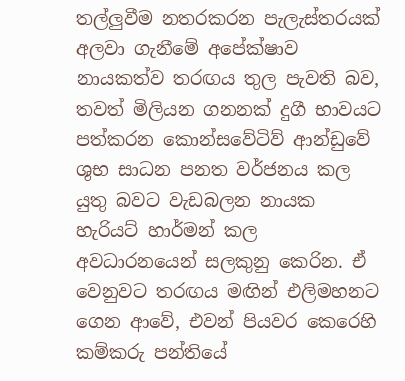තල්ලුවීම නතරකරන පැලැස්තරයක් අලවා ගැනීමේ අපේක්ෂාව නායකත්ව තරඟය තුල පැවති බව, තවත් මිලියන ගනනක් දුගී භාවයට පත්කරන කොන්සවේටිව් ආන්ඩුවේ ශුභ සාධන පනත වර්ජනය කල යුතු බවට වැඩබලන නායක හැරියට් හාර්මන් කල අවධාරනයෙන් සලකුනු කෙරින. ඒ වෙනුවට තරඟය මඟින් එලිමහනට ගෙන ආවේ, එවන් පියවර කෙරෙහි කම්කරු පන්තියේ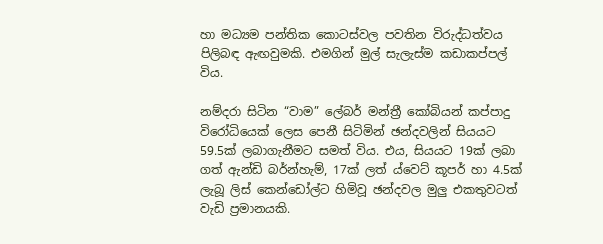හා මධ්‍යම පන්තික කොටස්වල පවතින විරුද්ධත්වය පිලිබඳ ඇඟවුමකි. එමගින් මුල් සැලැස්ම කඩාකප්පල් විය.

නම්දරා සිටින “වාම” ලේබර් මන්ත්‍රී කෝබියන් කප්පාදු විරෝධියෙක් ලෙස පෙනී සිටිමින් ඡන්දවලින් සියයට 59.5ක් ලබාගැනීමට සමත් විය. එය, සියයට 19ක් ලබා ගත් ඇන්ඩි බර්න්හැම්, 17ක් ලත් ය්වෙට් කූපර් හා 4.5ක් ලැබූ ලිස් කෙන්ඩෝල්ට හිමිවූ ඡන්දවල මුලු එකතුවටත් වැඩි ප්‍රමානයකි.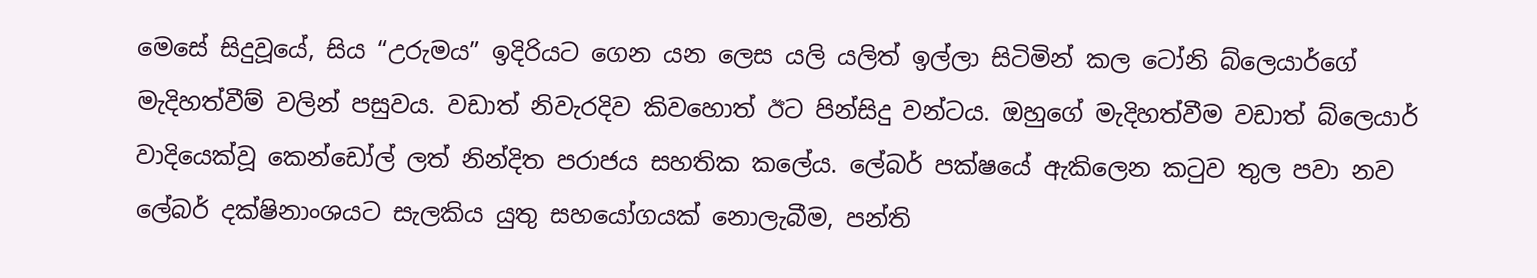මෙසේ සිදුවූයේ, සිය “උරුමය” ඉදිරියට ගෙන යන ලෙස යලි යලිත් ඉල්ලා සිටිමින් කල ටෝනි බ්ලෙයාර්ගේ මැදිහත්වීම් වලින් පසුවය. වඩාත් නිවැරදිව කිවහොත් ඊට පින්සිදු වන්ටය. ඔහුගේ මැදිහත්වීම වඩාත් බ්ලෙයාර් වාදියෙක්වූ කෙන්ඩෝල් ලත් නින්දිත පරාජය සහතික කලේය. ලේබර් පක්ෂයේ ඇකිලෙන කටුව තුල පවා නව ලේබර් දක්ෂිනාංශයට සැලකිය යුතු සහයෝගයක් නොලැබීම, පන්ති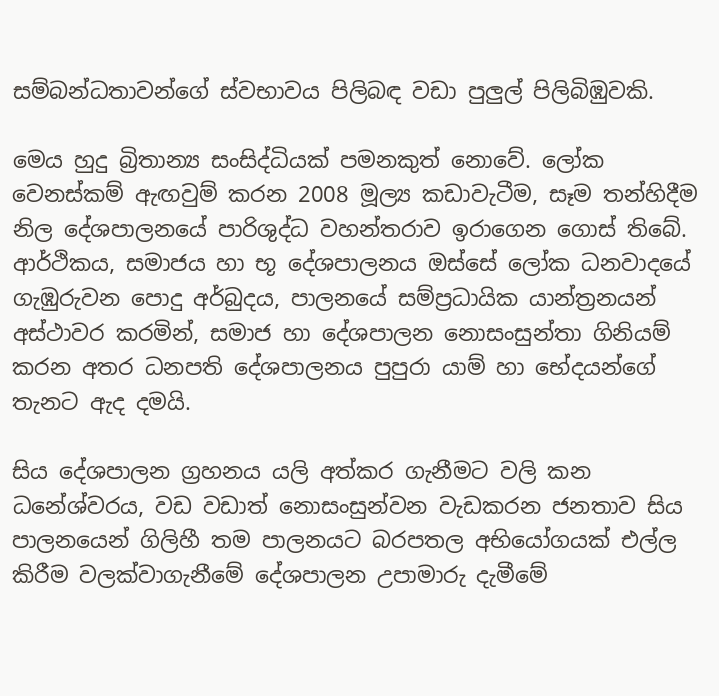සම්බන්ධතාවන්ගේ ස්වභාවය පිලිබඳ වඩා පුලුල් පිලිබිඹුවකි.

මෙය හුදු බ්‍රිතාන්‍ය සංසිද්ධියක් පමනකුත් නොවේ. ලෝක වෙනස්කම් ඇඟවුම් කරන 2008 මූල්‍ය කඩාවැටීම, සෑම තන්හිදීම නිල දේශපාලනයේ පාරිශුද්ධ වහන්තරාව ඉරාගෙන ගොස් තිබේ. ආර්ථිකය, සමාජය හා භූ දේශපාලනය ඔස්සේ ලෝක ධනවාදයේ ගැඹුරුවන පොදු අර්බුදය, පාලනයේ සම්ප්‍රධායික යාන්ත්‍රනයන් අස්ථාවර කරමින්, සමාජ හා දේශපාලන නොසංසුන්තා ගිනියම් කරන අතර ධනපති දේශපාලනය පුපුරා යාම් හා භේදයන්ගේ තැනට ඇද දමයි.

සිය දේශපාලන ග්‍රහනය යලි අත්කර ගැනීමට වලි කන ධනේශ්වරය, වඩ වඩාත් නොසංසුන්වන වැඩකරන ජනතාව සිය පාලනයෙන් ගිලිහී තම පාලනයට බරපතල අභියෝගයක් එල්ල කිරීම වලක්වාගැනීමේ දේශපාලන උපාමාරු දැමීමේ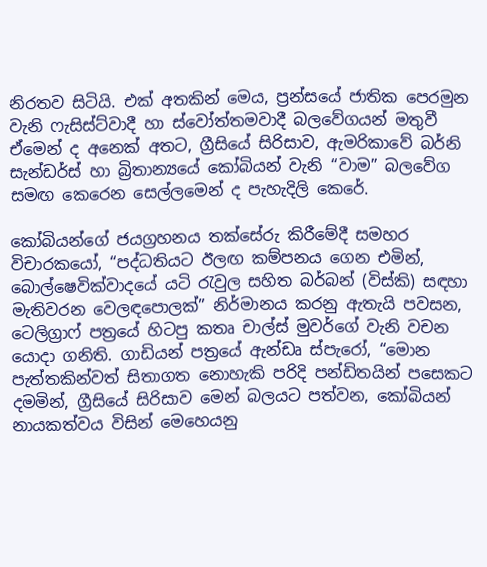නිරතව සිටියි. එක් අතකින් මෙය, ප්‍රන්සයේ ජාතික පෙරමුන වැනි ෆැසිස්ට්වාදී හා ස්වෝත්තමවාදී බලවේගයන් මතුවී ඒමෙන් ද අනෙක් අතට, ග්‍රීසියේ සිරිසාව, ඇමරිකාවේ බර්නි සැන්ඩර්ස් හා බ්‍රිතාන්‍යයේ කෝබියන් වැනි “වාම” බලවේග සමඟ කෙරෙන සෙල්ලමෙන් ද පැහැදිලි කෙරේ.

කෝබියන්ගේ ජයග්‍රහනය තක්සේරු කිරීමේදී සමහර විචාරකයෝ, “පද්ධතියට ඊලඟ කම්පනය ගෙන එමින්, බොල්ෂෙවික්වාදයේ යටි රැවුල සහිත බර්බන් (විස්කි) සඳහා මැතිවරන වෙලඳපොලක්” නිර්මානය කරනු ඇතැයි පවසන, ටෙලිග්‍රාෆ් පත්‍රයේ හිටපු කතෘ චාල්ස් මුවර්ගේ වැනි වචන යොදා ගනිති. ගාඩියන් පත්‍රයේ ඇන්ඩෘ ස්පැරෝ, “මොන පැත්තකින්වත් සිතාගත නොහැකි පරිදි පන්ඩිතයින් පසෙකට දමමින්, ග්‍රීසියේ සිරිසාව මෙන් බලයට පත්වන, කෝබියන් නායකත්වය විසින් මෙහෙයනු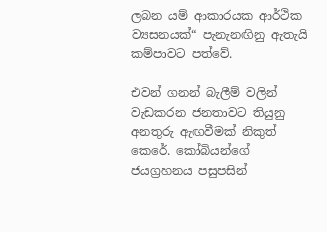ලබන යම් ආකාරයක ආර්ථික ව්‍යසනයක්“ පැනැනඟිනු ඇතැයි කම්පාවට පත්වේ.

එවන් ගනන් බැලීම් වලින් වැඩකරන ජනතාවට තියුනු අනතුරු ඇඟවීමක් නිකුත් කෙරේ. කෝබියන්ගේ ජයග්‍රහනය පසුපසින්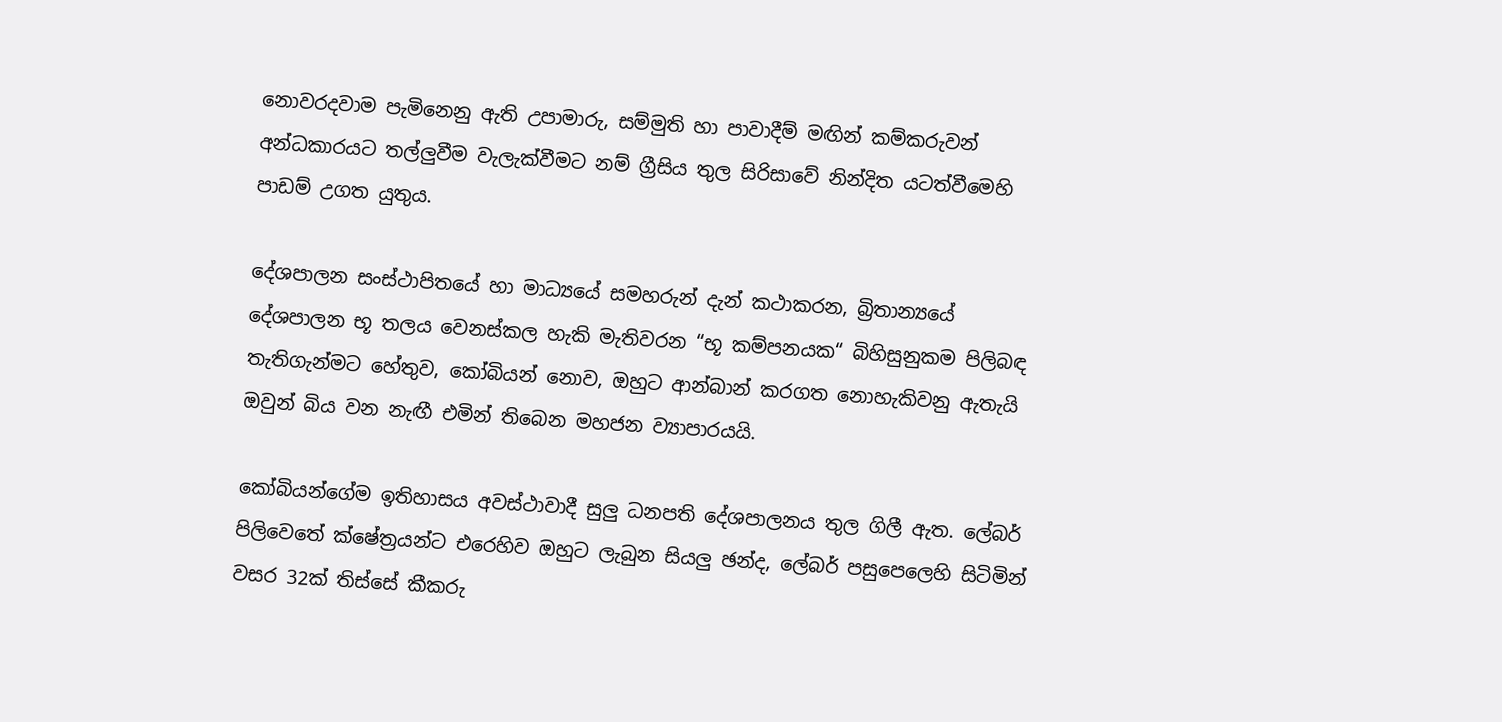නොවරදවාම පැමිනෙනු ඇති උපාමාරු, සම්මුති හා පාවාදීම් මඟින් කම්කරුවන් අන්ධකාරයට තල්ලුවීම වැලැක්වීමට නම් ග්‍රීසිය තුල සිරිසාවේ නින්දිත යටත්වීමෙහි පාඩම් උගත යුතුය.

දේශපාලන සංස්ථාපිතයේ හා මාධ්‍යයේ සමහරුන් දැන් කථාකරන, බ්‍රිතාන්‍යයේ දේශපාලන භූ තලය වෙනස්කල හැකි මැතිවරන “භූ කම්පනයක“ බිහිසුනුකම පිලිබඳ තැතිගැන්මට හේතුව, කෝබියන් නොව, ඔහුට ආන්බාන් කරගත නොහැකිවනු ඇතැයි ඔවුන් බිය වන නැඟී එමින් තිබෙන මහජන ව්‍යාපාරයයි.

කෝබියන්ගේම ඉතිහාසය අවස්ථාවාදී සුලු ධනපති දේශපාලනය තුල ගිලී ඇත. ලේබර් පිලිවෙතේ ක්ෂේත්‍රයන්ට එරෙහිව ඔහුට ලැබුන සියලු ඡන්ද, ලේබර් පසුපෙලෙහි සිටිමින් වසර 32ක් තිස්සේ කීකරු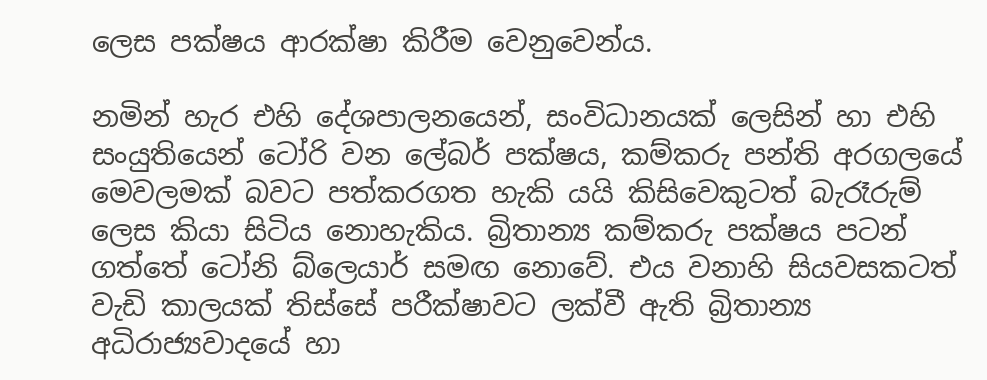ලෙස පක්ෂය ආරක්ෂා කිරීම වෙනුවෙන්ය.

නමින් හැර එහි දේශපාලනයෙන්, සංවිධානයක් ලෙසින් හා එහි සංයුතියෙන් ටෝරි වන ලේබර් පක්ෂය, කම්කරු පන්ති අරගලයේ මෙවලමක් බවට පත්කරගත හැකි යයි කිසිවෙකුටත් බැරෑරුම් ලෙස කියා සිටිය නොහැකිය. බ්‍රිතාන්‍ය කම්කරු පක්ෂය පටන් ගත්තේ ටෝනි බ්ලෙයාර් සමඟ නොවේ. එය වනාහි සියවසකටත් වැඩි කාලයක් තිස්සේ පරීක්ෂාවට ලක්වී ඇති බ්‍රිතාන්‍ය අධිරාජ්‍යවාදයේ හා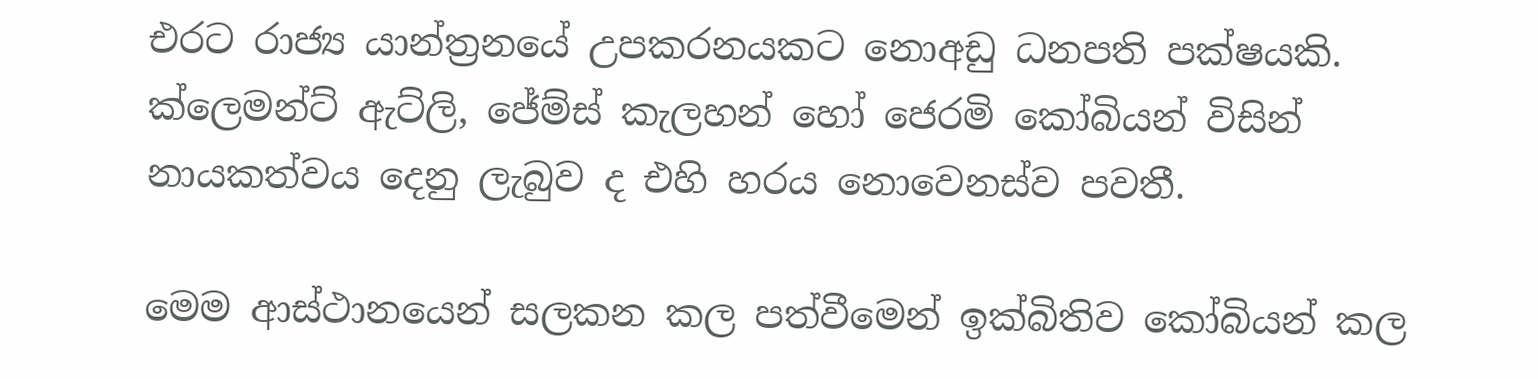එරට රාජ්‍ය යාන්ත්‍රනයේ උපකරනයකට නොඅඩු ධනපති පක්ෂයකි. ක්ලෙමන්ට් ඇට්ලි, ජේම්ස් කැලහන් හෝ ජෙරමි කෝබියන් විසින් නායකත්වය දෙනු ලැබුව ද එහි හරය නොවෙනස්ව පවතී.

මෙම ආස්ථානයෙන් සලකන කල පත්වීමෙන් ඉක්බිතිව කෝබියන් කල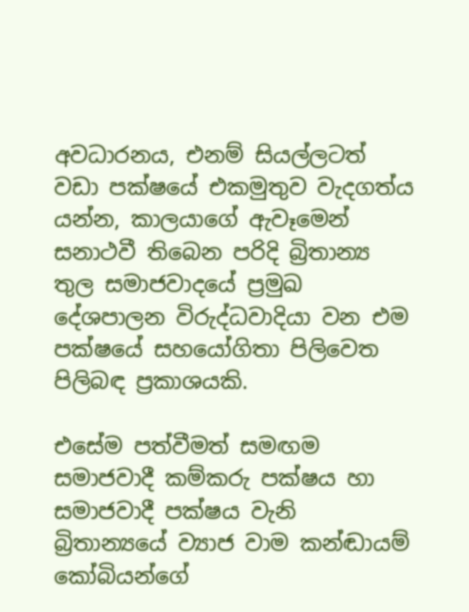අවධාරනය, එනම් සියල්ලටත් වඩා පක්ෂයේ එකමුතුව වැදගත්ය යන්න, කාලයාගේ ඇවෑමෙන් සනාථවී තිබෙන පරිදි බ්‍රිතාන්‍ය තුල සමාජවාදයේ ප්‍රමුඛ දේශපාලන විරුද්ධවාදියා වන එම පක්ෂයේ සහයෝගිතා පිලිවෙත පිලිබඳ ප්‍රකාශයකි.

එසේම පත්වීමත් සමඟම සමාජවාදී කම්කරු පක්ෂය හා සමාජවාදී පක්ෂය වැනි බ්‍රිතාන්‍යයේ ව්‍යාජ වාම කන්ඬායම් කෝබියන්ගේ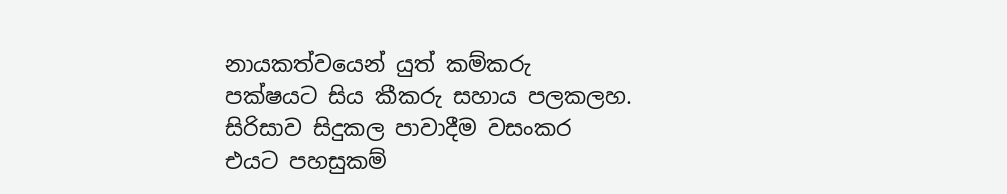නායකත්වයෙන් යුත් කම්කරු පක්ෂයට සිය කීකරු සහාය පලකලහ. සිරිසාව සිදුකල පාවාදීම වසංකර එයට පහසුකම්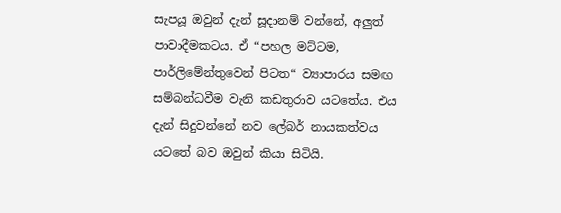සැපයූ ඔවුන් දැන් සූදානම් වන්නේ, අලුත් පාවාදීමකටය. ඒ “පහල මට්ටම, පාර්ලිමේන්තුවෙන් පිටත“ ව්‍යාපාරය සමඟ සම්බන්ධවීම වැනි කඩතුරාව යටතේය. එය දැන් සිදුවන්නේ නව ලේබර් නායකත්වය යටතේ බව ඔවුන් කියා සිටියි.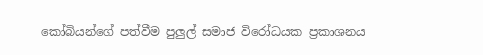කෝබියන්ගේ පත්වීම පුලුල් සමාජ විරෝධයක ප්‍රකාශනය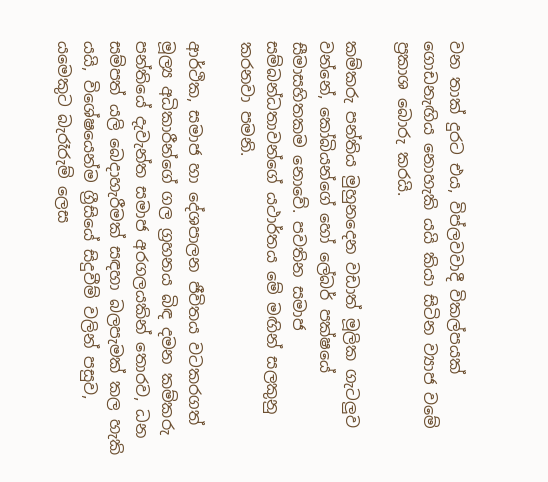වන තාක් දුරට එය, විප්ලවවාදී විකල්පයක් ගොඩනැඟිය නොහැකි යයි කියා සිටින ව්‍යාජ වමේ ප්‍රකාශ බොරු කරයි.

කම්කරු පන්තිය මුහුනදෙන වඩාත් මූලික ගැටලුව වන්නේ, කෝබියන්ගේ හෝ ලේබර් පක්ෂයේ සීමාසහිතකම නොවේ. පවතින සමාජ සම්බන්ධතාවන්ගේ යථාර්තය මේ මඟින් සලකුනු කරනවා පමනි.

ආර්ථික, සමාජ හා දේශපාලන ජීවිතය වටකරගත් මූල්‍ය අධිකාරීන්ගේ ගල ග්‍රහනය බිඳ දමන කම්කරු පන්තියේ දැවැන්ත සමාජ අරගලයකින් තොරව, ධන සම්පත් යලි බෙදාහැරීමක් සඳහා බලපැමක් කල හැකි යයි, විශේෂයෙන්ම ග්‍රීසියේ සිදුවීම් වලින් පසුව, යමෙකුට බැරෑරුම් ලෙස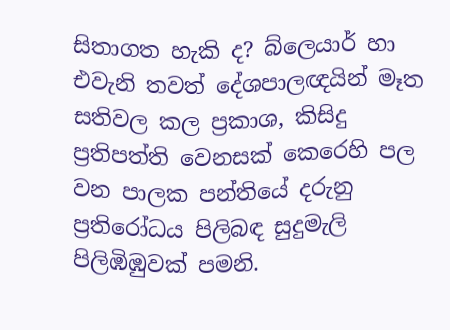සිතාගත හැකි ද? බ්ලෙයාර් හා එවැනි තවත් දේශපාලඥයින් මෑත සතිවල කල ප්‍රකාශ, කිසිදු ප්‍රතිපත්ති වෙනසක් කෙරෙහි පල වන පාලක පන්තියේ දරුනු ප්‍රතිරෝධය පිලිබඳ සුදුමැලි පිලිඹිඹුවක් පමනි.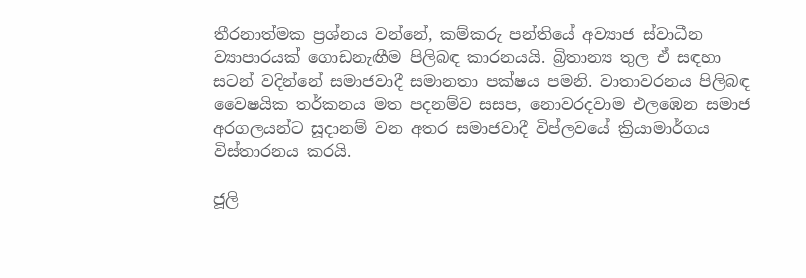තීරනාත්මක ප්‍රශ්නය වන්නේ, කම්කරු පන්තියේ අව්‍යාජ ස්වාධීන ව්‍යාපාරයක් ගොඩනැඟීම පිලිබඳ කාරනයයි. බ්‍රිතාන්‍ය තුල ඒ සඳහා සටන් වදින්නේ සමාජවාදී සමානතා පක්ෂය පමනි. වාතාවරනය පිලිබඳ වෛෂයික තර්කනය මත පදනම්ව සසප, නොවරදවාම එලඹෙන සමාජ අරගලයන්ට සූදානම් වන අතර සමාජවාදී විප්ලවයේ ක්‍රියාමාර්ගය විස්තාරනය කරයි.

ජූලි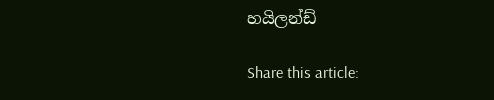හයිලන්ඩ්

Share this article: